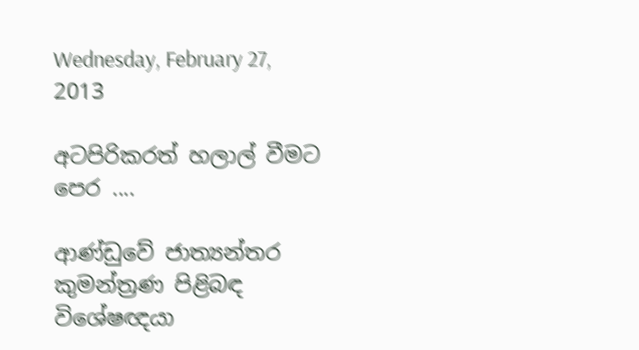Wednesday, February 27, 2013

අටපිරිකරත් හලාල් වීමට පෙර ....

ආණ්ඩුවේ ජාත්‍යන්තර කුමන්ත්‍රණ පිළිබඳ විශේෂඥයා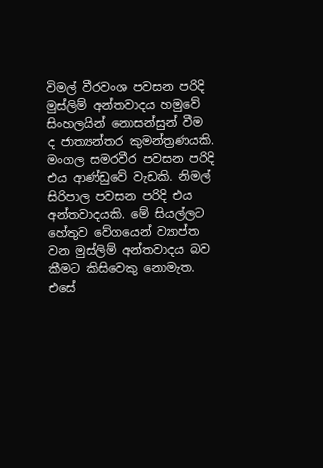විමල් වීරවංශ පවසන පරිදි මුස්ලිම් අන්තවාදය හමුවේ සිංහලයින් නොසන්සුන් වීම ද ජාත්‍යන්තර කුමන්ත්‍රණයකි. මංගල සමරවීර පවසන පරිදි එය ආණ්ඩුවේ වැඩකි. නිමල් සිරිපාල පවසන පරිදි එය අන්තවාදයකි. මේ සියල්ලට හේතුව වේගයෙන් ව්‍යාප්ත වන මුස්ලිම් අන්තවාදය බව කීමට කිසිවෙකු නොමැත. එසේ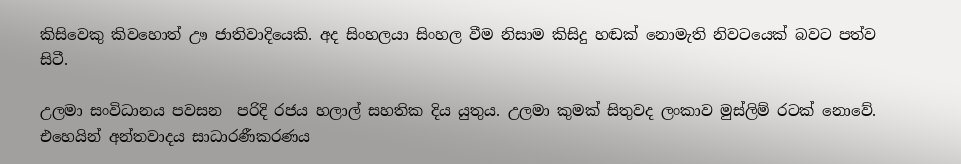කිසිවෙකු කිවහොත් ඌ ජාතිවාදියෙකි. අද සිංහලයා සිංහල වීම නිසාම කිසිදු හඬක් නොමැති නිවටයෙක් බවට පත්ව සිටී.

උලමා සංවිධානය පවසන  පරිදි රජය හලාල් සහතික දිය යුතුය. උලමා කුමක් සිතුවද ලංකාව මුස්ලිම් රටක් නොවේ. එහෙයින් අන්තවාදය සාධාරණීකරණය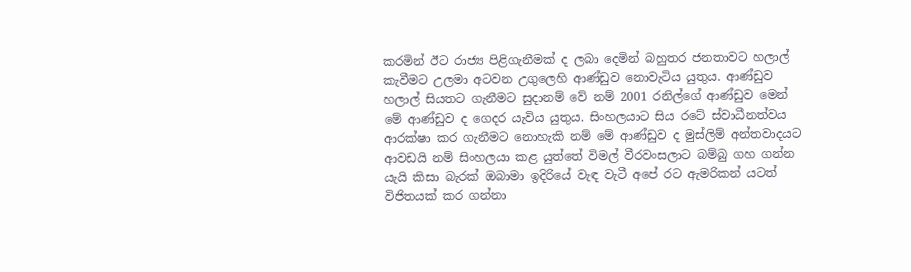කරමින් ඊට රාජ්‍ය පිළිගැනීමක් ද ලබා දෙමින් බහුතර ජනතාවට හලාල් කැවීමට උලමා අටවන උගුලෙහි ආණ්ඩුව නොවැටිය යුතුය. ආණ්ඩුව හලාල් සියතට ගැනීමට සුදානම් වේ නම් 2001 රනිල්ගේ ආණ්ඩුව මෙන් මේ ආණ්ඩුව ද ගෙදර යැවිය යුතුය. සිංහලයාට සිය රටේ ස්වාධීනත්වය ආරක්ෂා කර ගැනීමට නොහැකි නම් මේ ආණ්ඩුව ද මුස්ලිම් අන්තවාදයට ආවඩයි නම් සිංහලයා කළ යුත්තේ විමල් වීරවංසලාට බම්බු ගහ ගන්න යැයි කිසා බැරක් ඔබාමා ඉදිරියේ වැඳ වැටී අපේ රට ඇමරිකන් යටත් විජිතයක් කර ගන්නා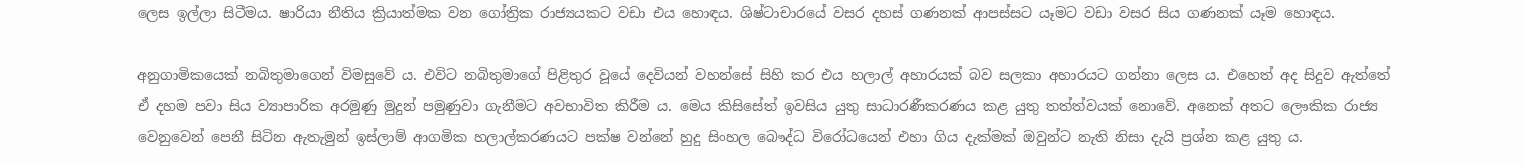ලෙස ඉල්ලා සිටීමය. ෂාරියා නීතිය ක්‍රියාත්මක වන ගෝත්‍රික රාජ්‍යයකට වඩා එය හොඳය. ශිෂ්ටාචාරයේ වසර දහස් ගණනක් ආපස්සට යෑමට වඩා වසර සිය ගණනක් යෑම හොඳය.

අනුගාමිකයෙක් නබිතුමාගෙන් විමසුවේ ය. එවිට නබිතුමාගේ පිළිතුර වූයේ දෙවියන් වහන්සේ සිහි කර එය හලාල් අහාරයක් බව සලකා අහාරයට ගන්නා ලෙස ය. එහෙත් අද සිදුව ඇත්තේ ඒ දහම පවා සිය ව්‍යාපාරික අරමුණු මුදුන් පමුණුවා ගැනීමට අවභාවිත කිරීම ය. මෙය කිසිසේත් ඉවසිය යුතු සාධාරණීකරණය කළ යුතු තත්ත්වයක් නොවේ. අනෙක් අතට ලෞකික රාජ්‍ය වෙනුවෙන් පෙනී සිටින ඇතැමුන් ඉස්ලාම් ආගමික හලාල්කරණයට පක්ෂ වන්නේ හුදු සිංහල බෞද්ධ විරෝධයෙන් එහා ගිය දැක්මක් ඔවුන්ට නැති නිසා දැයි ප්‍රශ්න කළ යුතු ය.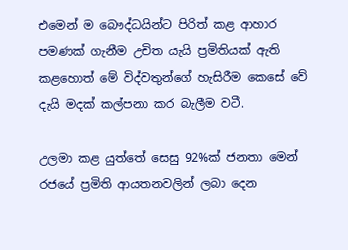එමෙන් ම බෞද්ධයින්ට පිරිත් කළ ආහාර පමණක් ගැනීම උචිත යැයි ප්‍රමිතියක් ඇති කළහොත් මේ විද්වතුන්ගේ හැසිරීම කෙසේ වේ දැයි මදක් කල්පනා කර බැලීම වටී.

උලමා කළ යුත්තේ සෙසු 92%ක් ජනතා මෙන් රජයේ ප්‍රමිති ආයතනවලින් ලබා දෙන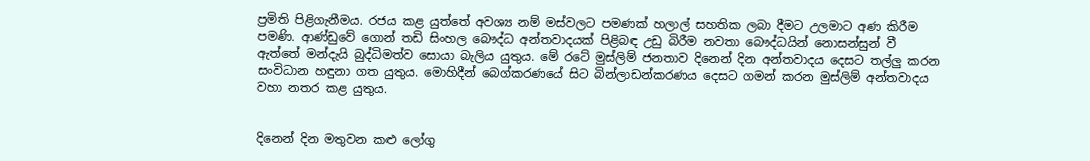ප්‍රමිති පිළිගැනීමය. රජය කළ යුත්තේ අවශ්‍ය නම් මස්වලට පමණක් හලාල් සහතික ලබා දීමට උලමාට අණ කිරීම පමණි. ආණ්ඩුවේ ගොන් තඩි සිංහල බෞද්ධ අන්තවාදයක් පිළිබඳ උඩු බිරීම නවතා බෞද්ධයින් නොසන්සුන් වී ඇත්තේ මන්දැයි බුද්ධිමත්ව සොයා බැලිය යුතුය. මේ රටේ මුස්ලිම් ජනතාව දිනෙන් දින අන්තවාදය දෙසට තල්ලු කරන සංවිධාන හඳුනා ගත යුතුය. මොහිදීන් බෙග්කරණයේ සිට බින්ලාඩන්කරණය දෙසට ගමන් කරන මුස්ලිම් අන්තවාදය වහා නතර කළ යුතුය.


දිනෙන් දින මතුවන කළු ලෝගු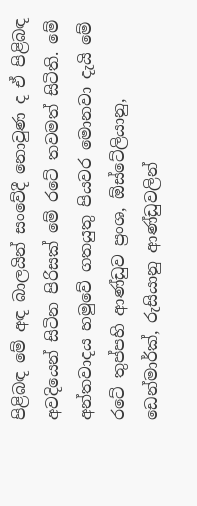පිළිබඳ මේ අඳ බාලයින් සංවේදී නොවුණ ද ඒ පිළිබඳ අවදියෙන් සිටින පිරිසක් මේ රටේ තවමත් සිටිති. මේ අන්තවාදය හමුවේ ගතයුතු පියවර මොනවා දැයි මේ රටේ තුප්පහි ආණ්ඩුව ප්‍රංශ, ඕස්ටේලියානු, ඩෙන්මාර්ක්, රුසියානු ආණ්ඩුවලින්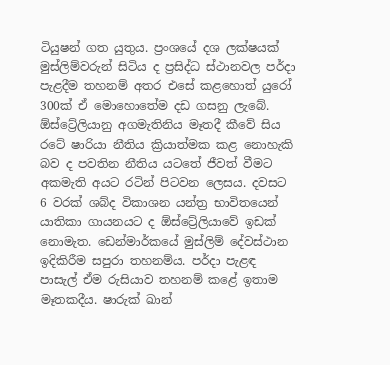ටියුෂන් ගත යුතුය. ප්‍රංශයේ දශ ලක්ෂයක් මුස්ලිම්වරුන් සිටිය ද ප්‍රසිද්ධ ස්ථානවල පර්දා පැළදීම තහනම් අතර එසේ කළහොත් යුරෝ 300ක් ඒ මොහොතේම දඩ ගසනු ලැබේ. ඕස්ට්‍රේලියානු අගමැතිනිය මෑතදී කීවේ සිය රටේ ෂාරියා නීතිය ක්‍රියාත්මක කළ නොහැකි බව ද පවතින නීතිය යටතේ ජීවත් වීමට අකමැති අයට රටින් පිටවන ලෙසය. දවසට 6 වරක් ශබ්ද විකාශන යන්ත්‍ර භාවිතයෙන් යාතිකා ගායනයට ද ඕස්ට්‍රේලියාවේ ඉඩක් නොමැත. ඩෙන්මාර්කයේ මුස්ලිම් දේවස්ථාන ඉදිකිරීම සපුරා තහනම්ය. පර්දා පැළඳ පාසැල් ඒම රුසියාව තහනම් කළේ ඉතාම මෑතකදීය. ෂාරුක් ඛාන්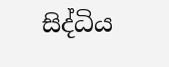සිද්ධිය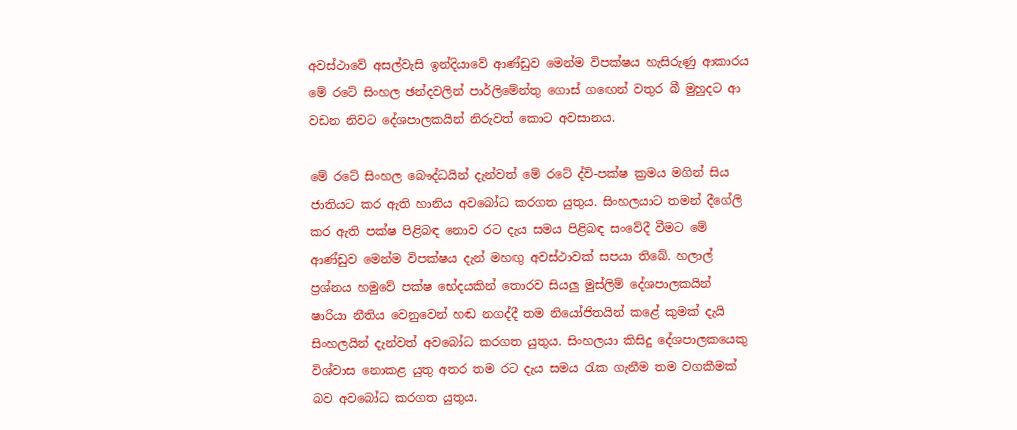අවස්ථාවේ අසල්වැසි ඉන්දියාවේ ආණ්ඩුව මෙන්ම විපක්ෂය හැසිරුණු ආකාරය මේ රටේ සිංහල ඡන්දවලින් පාර්ලිමේන්තු ගොස් ගඟෙන් වතුර බී මුහුදට ආ වඩන නිවට දේශපාලකයින් නිරුවත් කොට අවසානය.

මේ රටේ සිංහල බෞද්ධයින් දැන්වත් මේ රටේ ද්වි-පක්ෂ ක්‍රමය මගින් සිය ජාතියට කර ඇති හානිය අවබෝධ කරගත යුතුය. සිංහලයාට තමන් දීගේලි කර ඇති පක්ෂ පිළිබඳ නොව රට දැය සමය පිළිබඳ සංවේදී වීමට මේ ආණ්ඩුව මෙන්ම විපක්ෂය දැන් මහඟු අවස්ථාවක් සපයා තිබේ. හලාල් ප්‍රශ්නය හමුවේ පක්ෂ භේදයකින් තොරව සියලු මුස්ලිම් දේශපාලකයින් ෂාරියා නීතිය වෙනුවෙන් හඬ නගද්දී තම නියෝජිතයින් කළේ කුමක් දැයි සිංහලයින් දැන්වත් අවබෝධ කරගත යුතුය. සිංහලයා කිසිදු දේශපාලකයෙකු විශ්වාස නොකළ යුතු අතර තම රට දැය සමය රැක ගැනීම තම වගකීමක් බව අවබෝධ කරගත යුතුය.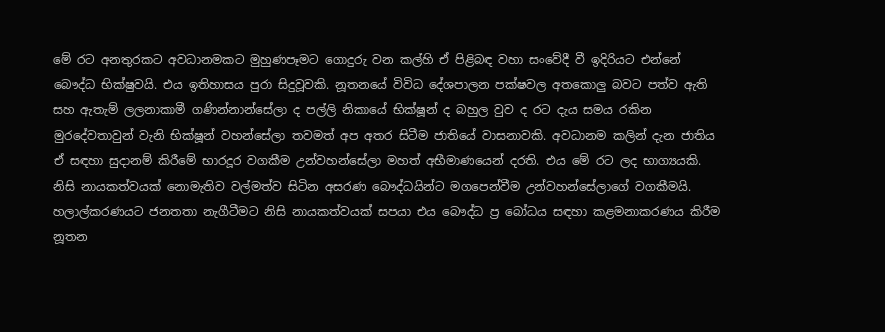මේ රට අනතුරකට අවධානමකට මුහුණපෑමට ගොදුරු වන කල්හි ඒ පිළිබඳ වහා සංවේදී වී ඉදිරියට එන්නේ බෞද්ධ භික්ෂුවයි. එය ඉතිහාසය පුරා සිදුවූවකි. නූතනයේ විවිධ දේශපාලන පක්ෂවල අතකොලු බවට පත්ව ඇති සහ ඇතැම් ලලනාකාමී ගණින්නාන්සේලා ද පල්ලි නිකායේ භික්ෂූන් ද බහුල වුව ද රට දැය සමය රකින මුරදේවතාවුන් වැනි භික්ෂූන් වහන්සේලා තවමත් අප අතර සිටීම ජාතියේ වාසනාවකි. අවධානම කලින් දැන ජාතිය ඒ සඳහා සුදානම් කිරීමේ භාරදූර වගකීම උන්වහන්සේලා මහත් අභීමාණයෙන් දරති. එය මේ රට ලද භාග්‍යයකි. නිසි නායකත්වයක් නොමැතිව වල්මත්ව සිටින අසරණ බෞද්ධයින්ට මගපෙන්වීම උන්වහන්සේලාගේ වගකීමයි. හලාල්කරණයට ජනතතා නැගීටීමට නිසි නායකත්වයක් සපයා එය බෞද්ධ ප්‍ර බෝධය සඳහා කළමනාකරණය කිරීම නූතන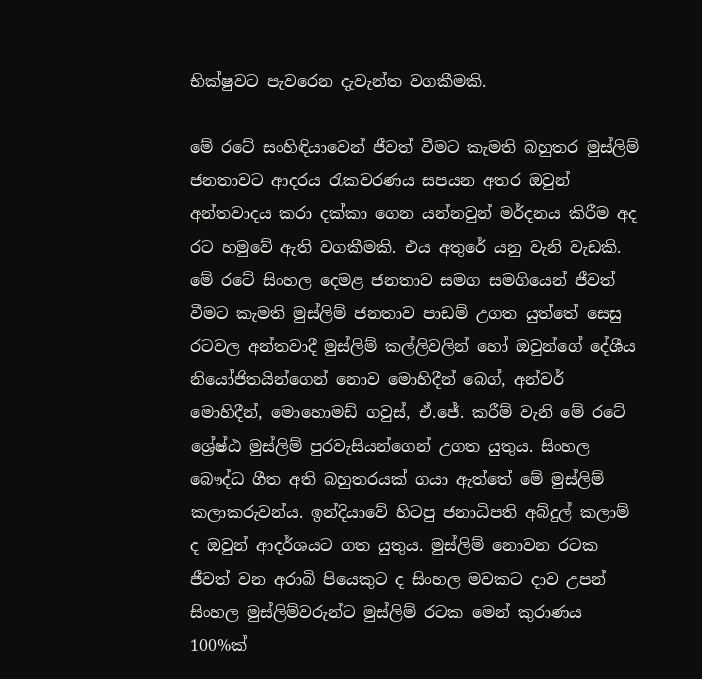භික්ෂුවට පැවරෙන දැවැන්ත වගකීමකි.

මේ රටේ සංහිඳියාවෙන් ජීවත් වීමට කැමති බහුතර මුස්ලිම් ජනතාවට ආදරය රැකවරණය සපයන අතර ඔවුන් අන්තවාදය කරා දක්කා ගෙන යන්නවුන් මර්දනය කිරීම අද රට හමුවේ ඇති වගකීමකි. එය අතුරේ යනු වැනි වැඩකි. මේ රටේ සිංහල දෙමළ ජනතාව සමග සමගියෙන් ජීවත් වීමට කැමති මුස්ලිම් ජනතාව පාඩම් උගත යුත්තේ සෙසු රටවල අන්තවාදී මුස්ලිම් කල්ලිවලින් හෝ ඔවුන්ගේ දේශීය නියෝජිතයින්ගෙන් නොව මොහිදීන් බෙග්, අන්වර් මොහිදීන්, මොහොමඩ් ගවුස්, ඒ.ජේ. කරීම් වැනි මේ රටේ ශ්‍රේෂ්ඨ මුස්ලිම් පුරවැසියන්ගෙන් උගත යුතුය. සිංහල බෞද්ධ ගීත අති බහුතරයක් ගයා ඇත්තේ මේ මුස්ලිම් කලාකරුවන්ය. ඉන්දියාවේ හිටපු ජනාධිපති අබ්දුල් කලාම් ද ඔවුන් ආදර්ශයට ගත යුතුය. මුස්ලිම් නොවන රටක ජීවත් වන අරාබි පියෙකුට ද සිංහල මවකට දාව උපන් සිංහල මුස්ලිම්වරුන්ට මුස්ලිම් රටක මෙන් කුරාණය 100%ක්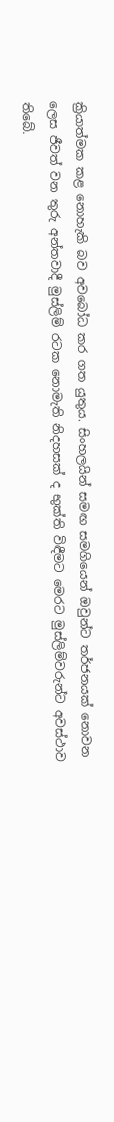ක්‍රියාත්මක කළ නොහැකි බව අවබෝධ කර ගත යුතුය. සිංහලයින් සමඟ සමගියෙන් ඔවුන්ට තර්ජනයක් නොවන ලෙස ජීවත් වන තුරු අන්තවාදී මුස්ලිම් රටක නොමැති නිදහසක් ද භුක්ති විඳීමට මෙරට මුස්ලිම්වරුන්ට අවස්ථාව තිබේ.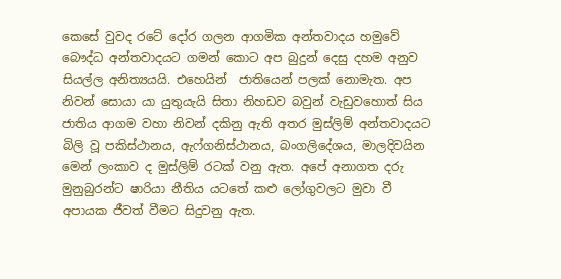කෙසේ වුවද රටේ දෝර ගලන ආගමික අන්තවාදය හමුවේ බෞද්ධ අන්තවාදයට ගමන් කොට අප බුදුන් දෙසු දහම අනුව සියල්ල අනිත්‍යයයි. එහෙයින්  ජාතියෙන් පලක් නොමැත. අප නිවන් සොයා යා යුතුයැයි සිතා නිහඩව බවුන් වැඩුවහොත් සිය ජාතිය ආගම වහා නිවන් දකිනු ඇති අතර මුස්ලිම් අන්තවාදයට බිලි වූ පකිස්ථානය, ඇෆ්ගනිස්ථානය, බංගලිදේශය, මාලදිවයින මෙන් ලංකාව ද මුස්ලිම් රටක් වනු ඇත. අපේ අනාගත දරු මුනුබුරන්ට ෂාරියා නීතිය යටතේ කළු ලෝගුවලට මුවා වී අපායක ජීවත් වීමට සිදුවනු ඇත.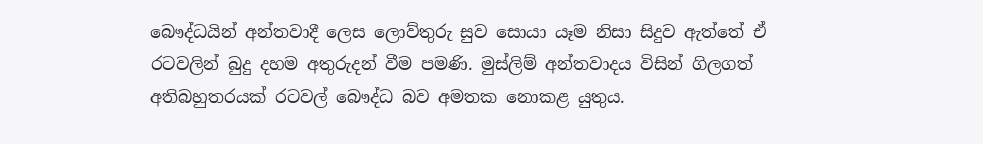බෞද්ධයින් අන්තවාදී ලෙස ලොව්තුරු සුව සොයා යෑම නිසා සිදුව ඇත්තේ ඒ රටවලින් බුදු දහම අතුරුදන් වීම පමණි. මුස්ලිම් අන්තවාදය විසින් ගිලගත් අතිබහුතරයක් රටවල් බෞද්ධ බව අමතක නොකළ යුතුය.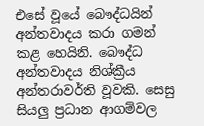එසේ වූයේ බෞද්ධයින් අන්තවාදය කරා ගමන් කළ හෙයිනි. බෞද්ධ අන්තවාදය නිශ්ක්‍රීය අන්තරාවර්ති වූවකි. සෙසු සියලු ප්‍රධාන ආගම්වල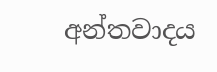අන්තවාදය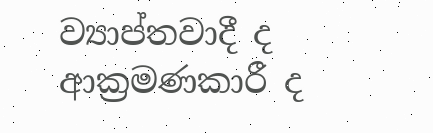ව්‍යාප්තවාදී ද ආක්‍රමණකාරී ද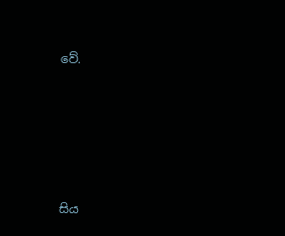වේ.







සිය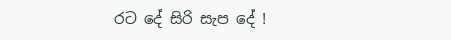රට දේ සිරි සැප දේ !